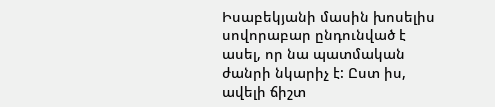Իսաբեկյանի մասին խոսելիս սովորաբար ընդունված է ասել, որ նա պատմական ժանրի նկարիչ է: Ըստ իս, ավելի ճիշտ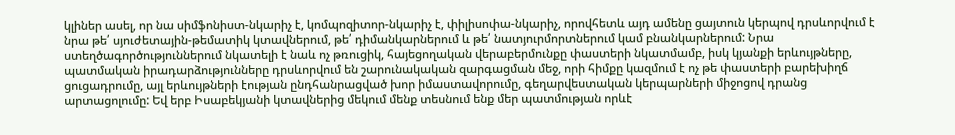կլիներ ասել, որ նա սիմֆոնիստ-նկարիչ է, կոմպոզիտոր-նկարիչ է, փիլիսոփա-նկարիչ, որովհետև այդ ամենը ցայտուն կերպով դրսևորվում է նրա թե՛ սյուժետային-թեմատիկ կտավներում, թե՛ դիմանկարներում և թե՛ նատյուրմորտներում կամ բնանկարներում: Նրա ստեղծագործություններում նկատելի է նաև ոչ թռուցիկ, հայեցողական վերաբերմունքը փաստերի նկատմամբ, իսկ կյանքի երևույթները, պատմական իրադարձությունները դրսևորվում են շարունակական զարգացման մեջ, որի հիմքը կազմում է ոչ թե փաստերի բարեխիղճ ցուցադրումը, այլ երևույթների էության ընդհանրացված խոր իմաստավորումը, գեղարվեստական կերպարների միջոցով դրանց արտացոլումը: Եվ երբ Իսաբեկյանի կտավներից մեկում մենք տեսնում ենք մեր պատմության որևէ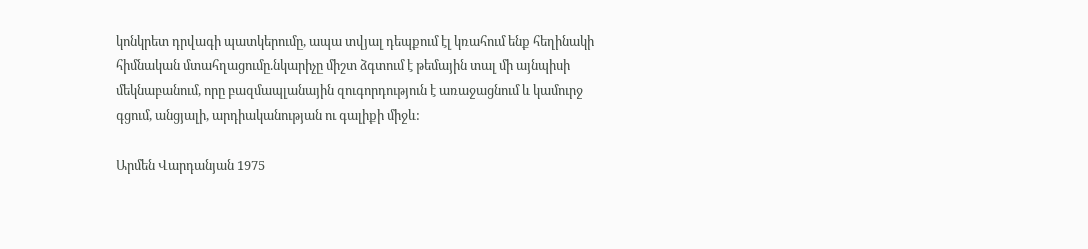կոնկրետ դրվագի պատկերումը, ապա տվյալ դեպքում էլ կռահում ենք հեղինակի հիմնական մտահղացումը.նկարիչը միշտ ձգտում է թեմային տալ մի այնպիսի մեկնաբանում, որը բազմապլանային զուգորդություն է առաջացնում և կամուրջ գցում, անցյալի, արդիականության ու գալիքի միջև:

Արմեն Վարդանյան 1975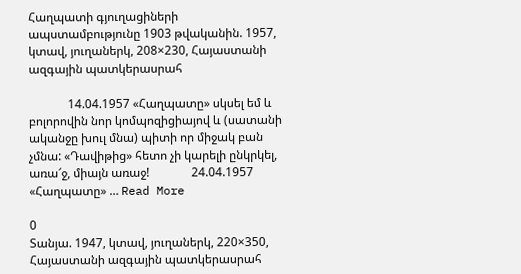Հաղպատի գյուղացիների ապստամբությունը 1903 թվականին. 1957, կտավ, յուղաներկ, 208×230, Հայաստանի ազգային պատկերասրահ

             14.04.1957 «Հաղպատը» սկսել եմ և բոլորովին նոր կոմպոզիցիայով և (սատանի ականջը խուլ մնա) պիտի որ միջակ բան չմնա: «Դավիթից» հետո չի կարելի ընկրկել, առա՜ջ, միայն առաջ!              24.04.1957  «Հաղպատը» … Read More

0
Տանյա. 1947, կտավ, յուղաներկ, 220×350, Հայաստանի ազգային պատկերասրահ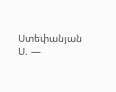Ստեփանյան Ս. —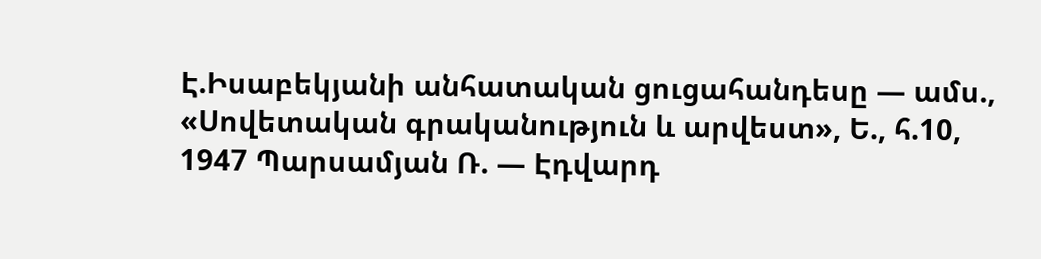Է.Իսաբեկյանի անհատական ցուցահանդեսը — ամս., «Սովետական գրականություն և արվեստ», Ե., հ.10, 1947 Պարսամյան Ռ. — Էդվարդ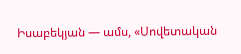Իսաբեկյան — ամս, «Սովետական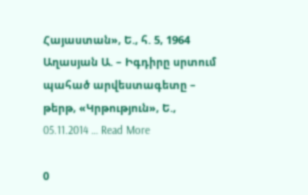Հայաստան», Ե., հ. 5, 1964 Աղասյան Ա. – Իգդիրը սրտում պահած արվեստագետը – թերթ, «Կրթություն», Ե., 05.11.2014 … Read More

0